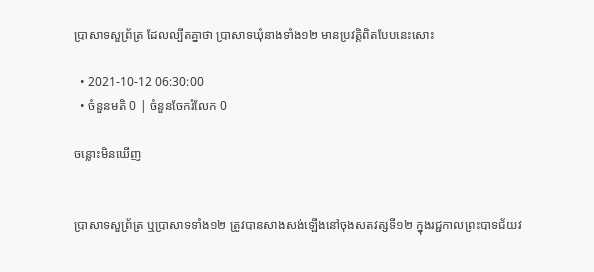ប្រាសាទសួព្រ័ត្រ ដែលល្បីតគ្នាថា ប្រាសាទឃុំនាងទាំង១២ មានប្រវត្តិពិតបែបនេះសោះ

  • 2021-10-12 06:30:00
  • ចំនួនមតិ 0 | ចំនួនចែករំលែក 0

ចន្លោះមិនឃើញ


ប្រាសាទសួព្រ័ត្រ ឬប្រាសាទទាំង១២ ត្រូវបានសាងសង់ឡើងនៅចុងសតវត្សទី១២ ក្នុងរជ្ជកាលព្រះបាទជ័យវ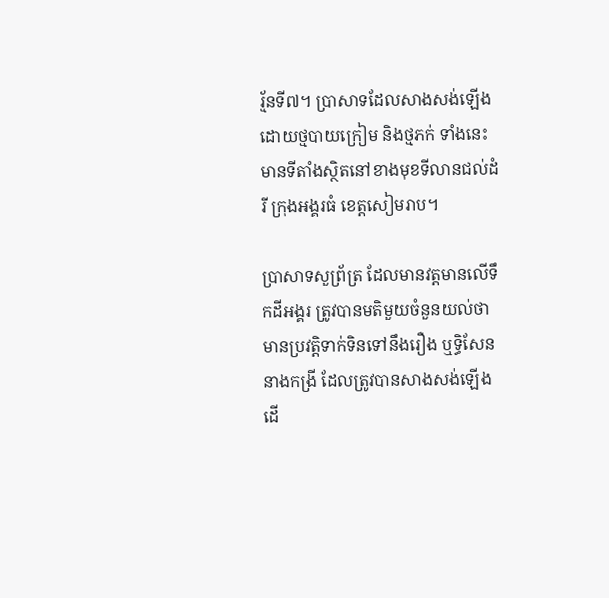រ្ម័នទី៧។ ប្រាសាទដែលសាងសង់ឡើងដោយថ្មបាយក្រៀម និងថ្មភក់ ទាំងនេះ មានទីតាំងស្ថិតនៅខាងមុខទីលានជល់ដំរី ក្រុងអង្គរធំ ខេត្តសៀមរាប។

ប្រាសាទសួព្រ័ត្រ ដែលមានវត្តមានលើទឹកដីអង្គរ ត្រូវបានមតិមួយចំនួនយល់ថា មានប្រវត្តិទាក់ទិនទៅនឹងរឿង ឬទ្ធិសែននាងកង្រី ដែលត្រូវបានសាងសង់ឡើងដើ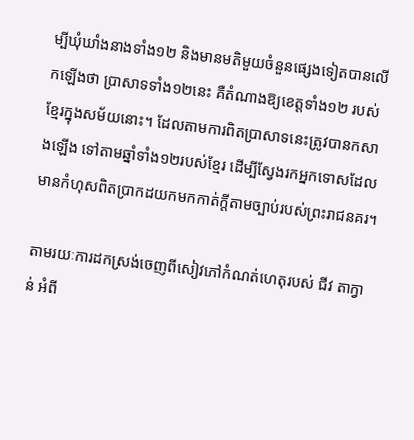ម្បីឃុំឃាំងនាងទាំង១២ និងមានមតិមួយចំនួនផ្សេងទៀតបានលើកឡើងថា ប្រាសាទទាំង១២នេះ គឺតំណាងឱ្យខេត្តទាំង១២ របស់ខ្មែរក្នុងសម័យនោះ។ ដែលតាមការពិតប្រាសាទនេះត្រូវបានកសាងឡើង ទៅតាមឆ្នាំទាំង១២របស់ខ្មែរ ដើម្បីស្វែងរកអ្នកទោសដែលមានកំហុសពិតប្រាកដយកមកកាត់ក្តីតាមច្បាប់របស់ព្រះរាជនគរ។

តាមរយៈការដកស្រង់ចេញពីសៀវភៅកំណត់ហេតុរបស់ ជីវ តាក្វាន់ អំពី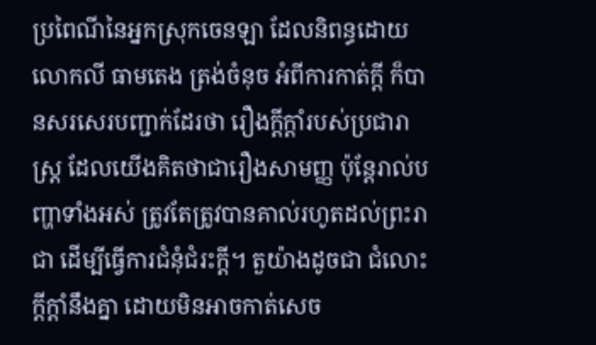ប្រពៃណីនៃអ្នកស្រុកចេនឡា ដែលនិពន្ធដោយលោកលី ធាមតេង ត្រង់ចំនុច អំពីការកាត់ក្តី ក៏បានសរសេរបញ្ជាក់ដែរថា រឿងក្ដីក្ដាំរបស់ប្រជារាស្រ្ដ ដែលយើងគិតថាជារឿងសាមញ្ញ ប៉ុន្តែរាល់បញ្ហាទាំងអស់ ត្រូវតែត្រូវបានគាល់រហូតដល់ព្រះរាជា ដើម្បីធ្វើការជំនុំជំរះក្តី។ តួយ៉ាងដូចជា ជំលោះ ក្ដីក្ដាំនឹងគ្នា ដោយមិនអាចកាត់សេច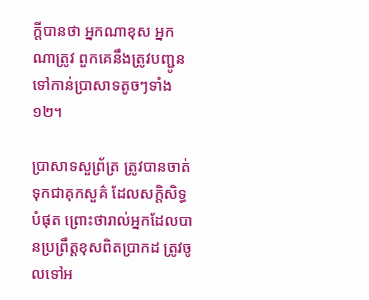ក្តីបានថា អ្នកណាខុស អ្នកណាត្រូវ ពួកគេនឹងត្រូវបញ្ជូនទៅកាន់ប្រាសាទតូចៗទាំង១២។

ប្រាសាទសួព្រ័ត្រ ត្រូវបានចាត់ទុកជាគុកសួគ៌ ដែលសក្ដិសិទ្ធបំផុត ព្រោះថារាល់អ្នកដែលបានប្រព្រឹត្តខុសពិតប្រាកដ ត្រូវចូលទៅអ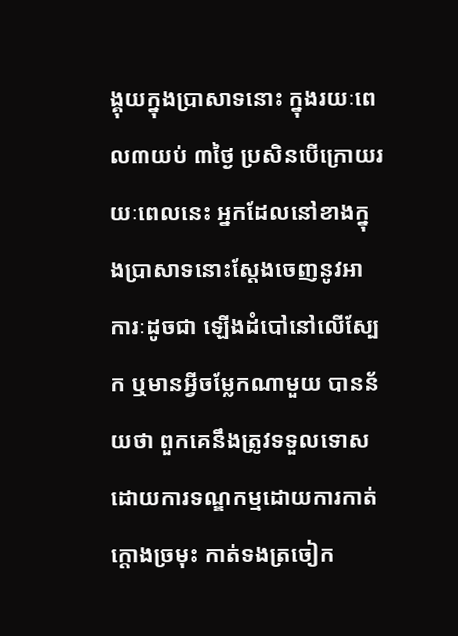ង្គុយក្នុងប្រាសាទនោះ ក្នុងរយៈពេល៣យប់ ៣ថ្ងៃ ប្រសិនបើក្រោយរយៈពេលនេះ អ្នកដែលនៅខាងក្នុងប្រាសាទនោះស្តែងចេញនូវអាការៈដូចជា ឡើងដំបៅនៅលើស្បែក ឬមានអ្វីចម្លែកណាមួយ បានន័យថា ពួកគេនឹងត្រូវទទួលទោសដោយការទណ្ឌកម្មដោយការកាត់ក្តោងច្រមុះ កាត់ទងត្រចៀក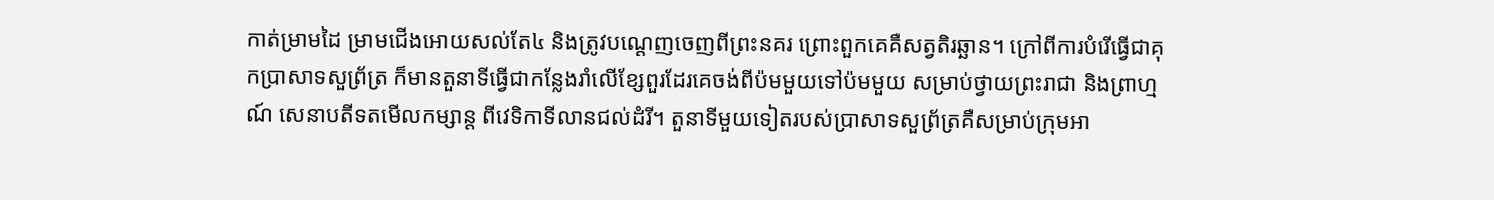កាត់ម្រាមដៃ ម្រាមជើងអោយសល់តែ៤ និងត្រូវបណ្តេញចេញពីព្រះនគរ ព្រោះពួកគេគឺសត្វតិរឆ្ឆាន។ ក្រៅពីការបំរើធ្វើជាគុកប្រាសាទសួព្រ័ត្រ ក៏មានតួនាទីធ្វើជាកន្លែងរាំលើខ្សែពួរដែរគេចង់ពីប៉មមួយទៅប៉មមួយ សម្រាប់ថ្វាយព្រះរាជា និងព្រាហ្មណ៍ សេនាបតីទតមើលកម្សាន្ត ពីវេទិកាទីលានជល់ដំរី។ តួនាទីមួយទៀតរបស់ប្រាសាទសួព្រ័ត្រគឺសម្រាប់ក្រុមអា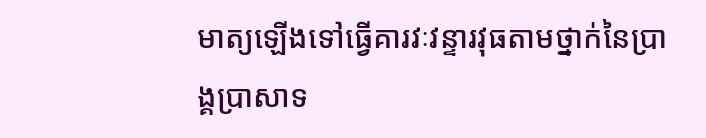មាត្យឡើងទៅធ្វើគារវៈវន្ទារវុធតាមថ្នាក់នៃប្រាង្គប្រាសាទ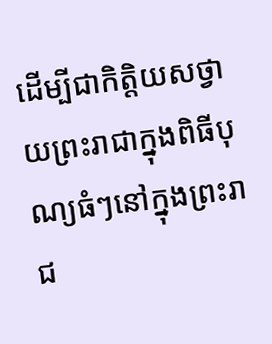ដើម្បីជាកិត្តិយសថ្វាយព្រះរាជាក្នុងពិធីបុណ្យធំៗនៅក្នុងព្រះរាជ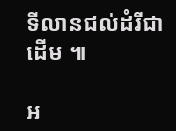ទីលានជល់ដំរីជាដើម ៕

អ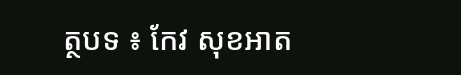ត្ថបទ ៖ កែវ សុខអាត